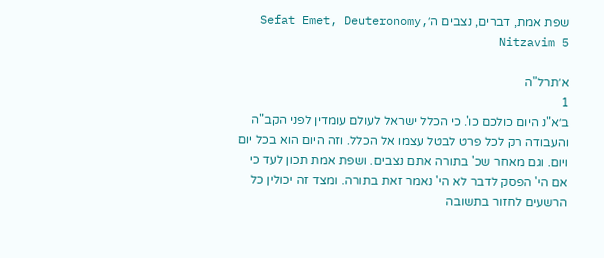שפת אמת, דברים, נצבים ה׳Sefat Emet, Deuteronomy, Nitzavim 5

א׳תרל"ה
1
ב׳א"נ היום כולכם כו'. כי הכלל ישראל לעולם עומדין לפני הקב"ה והעבודה רק לכל פרט לבטל עצמו אל הכלל. וזה היום הוא בכל יום ויום. וגם מאחר שכ' בתורה אתם נצבים. ושפת אמת תכון לעד כי אם הי' הפסק לדבר לא הי' נאמר זאת בתורה. ומצד זה יכולין כל הרשעים לחזור בתשובה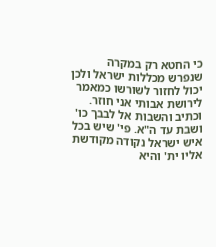כי החטא רק במקרה שנפרש מכללות ישראל ולכן יכול לחזור לשורשו כמאמר לירושת אבותי אני חוזר. וכתיב והשבות אל לבבך כו' ושבת עד ה"א. פי' שיש בכל איש ישראל נקודה מקודשת אליו ית' והיא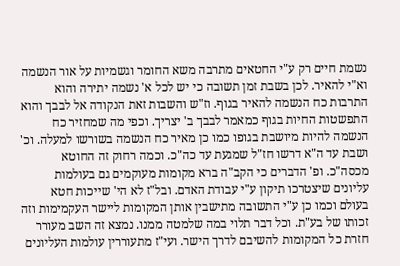נשמת חיים רק ע"י החטאים מתרבה משא החומר וגשמיות על אור הנשמה וא"י להאיר. לכן בשבת זמן תשובה כי יש לכל א' נשמה יתירה והוא התרבות כח הנשמה להאיר בגוף. וז"ש והשבות זאת הנקודה אל לבבך והוא התפשטות החיות בגוף כמאמר לבבך ב' יצריך. וכפי מה שמחזיר כח הנשמה להיות מיושבת בגופו כמו כן מאיר כח הנשמה בשורשו למעלה. וכ' ושבת עד ה"א דרשו חז"ל שמגעת עד כה"כ. וכמה רחוק זה החוטא מכסה"כ. ופ' הדברים כי הקב"ה ברא מקומות מעוקמים גם בעולמות עליונים שיצטרכו תיקון ע"י עבודת האדם. ובל"ז לא הי' שייכות חטא בעולם וכמו כן ע"י התשובה מתישבין אותן המקומות ליישר העקמימות וזה זכותו של בע"ת. וכל דבר תלוי במה שלמטה ממנו. נמצא זה השב מעורר חזרת כל המקומות להשיבם לדרך הישר. ועי"ז מתעוררין עולמות העליונים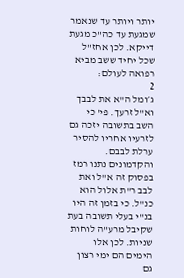יותר ויותר עד שנאמר שמגעת עד כה"כ מגעת דייקא. לכן אחז"ל שכל יחיד ששב מביא רפואה לעולם:
2
ג׳ומל ה"א את לבבך וא"ל זרעך. פי' כי השב בתשובה יזכה גם לזרעיו אחריו להסיר ערלת לבבם. והקדמונים נתנו רמז בפסוק זה א"ל ואת לבב ר"ת אלול הוא כנ"ל. כי בזמן זה היו בנ"י בעלי תשובה בעת שקיבל מרע"ה לוחות שניות. לכן אלו הימים הם ימי רצון גם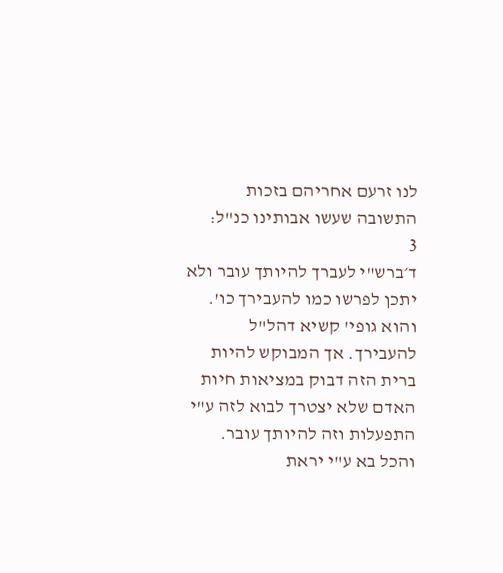לנו זרעם אחריהם בזכות התשובה שעשו אבותינו כנ"ל:
3
ד׳ברש"י לעברך להיותך עובר ולא יתכן לפרשו כמו להעבירך כו'. והוא גופי' קשיא דהל"ל להעבירך. אך המבוקש להיות ברית הזה דבוק במציאות חיות האדם שלא יצטרך לבוא לזה ע"י התפעלות וזה להיותך עובר. והכל בא ע"י יראת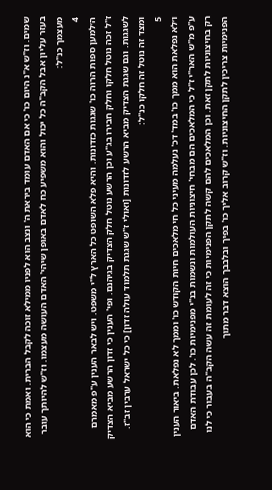שמים. וז"ש א"נ היום כו' כי אם האדם עומד ביראת ה' ונצב הוא לפניו ממילא זוכה לקבל הברית. ואמת כי הוא בעזר עליון אבל הקב"ה כל יכול והוא משפיע כח לאדם באופן שיהי' האדם העושה מעצמו. וז"ש להיותך עובר מעצמך כנ"ל:
4
ה׳למען ספות הרוה כו' שגגות כזדונות. והיא פלא השופט כל הארץ ל"י משפט. ויש לבאר הענין ע"פ מאמרם ז"ל זכה נוטל חלקו וחלק חבירו בג"ע וכן הרשע נוטל חלק הצדיק בגיהנם. ופי' הענין כי זדון הרשע מביא הצדיק לשגגות. וגם שגגת הצדיק מביא הרשע לזדונות [ואולי ז"ש שגגת תלמוד עולה זדון] כי כל ישראל ערבין זב"ז. ומצד זה נוטל זה חלקו כנ"ל:
5
ו׳לא נפלאת הוא ממך כו' במד' דכ' נעלמה מעיני כל חי מלאכים חיות הקודש כו' וממך לא נפלאת. ביאור הענין ע"פ מ"ש האר"י ז"ל כי המלאכים הם מבחי' חיצוניות העולמות ונשמות בנ"י מפנימיות כו'. לכן עבודת האדם רק בחיצוניות לתקן זאת. וכן המלאכים להם קשה לתקן הפנימיות כי זה לעומת זה עשה הקב"ה בעבור כי לנו הפנימיות צריכין לתקן החיצוניות. וז"ש קרוב אליך כו' בפיך ובלבבך הוצא דבר מתוך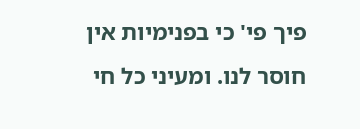פיך פי' כי בפנימיות אין חוסר לנו. ומעיני כל חי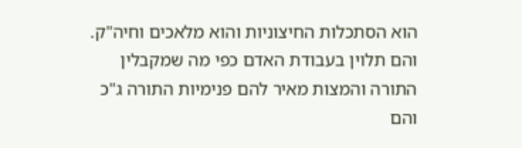הוא הסתכלות החיצוניות והוא מלאכים וחיה"ק. והם תלוין בעבודת האדם כפי מה שמקבלין התורה והמצות מאיר להם פנימיות התורה ג"כ והם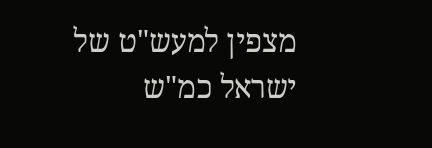מצפין למעש"ט של ישראל כמ"ש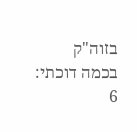בזוה"ק בכמה דוכתי:
6